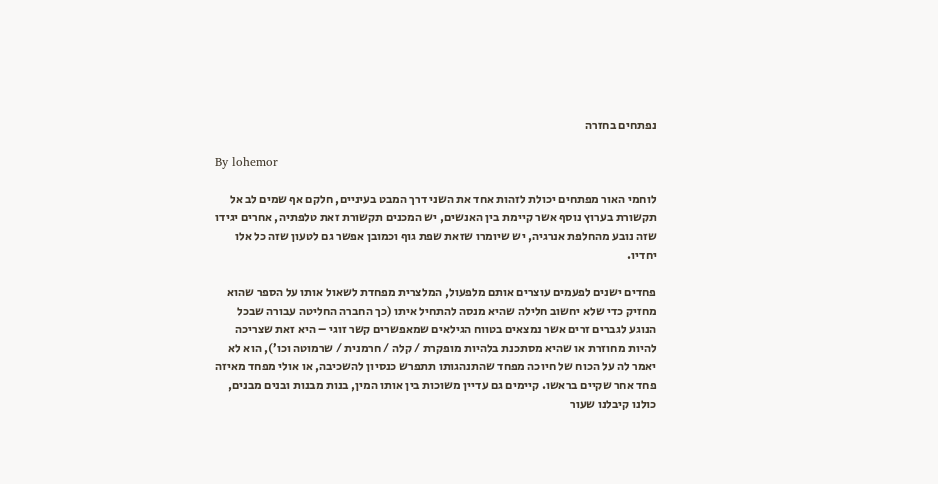נפתחים בחזרה

By lohemor

לוחמי האור מפתחים יכולת לזהות אחד את השני דרך המבט בעיניים, חלקם אף שמים לב אל תקשורת בערוץ נוסף אשר קיימת בין האנשים, יש המכנים תקשורת זאת טלפתיה, אחרים יגידו שזה נובע מהחלפת אנרגיה, יש שיומרו שזאת שפת גוף וכמובן אפשר גם לטעון שזה כל אלו יחדיו.

פחדים ישנים לפעמים עוצרים אותם מלפעול, המלצרית מפחדת לשאול אותו על הספר שהוא מחזיק כדי שלא יחשוב חלילה שהיא מנסה להתחיל איתו (כך החברה החליטה עבורה שבכל הנוגע לגברים זרים אשר נמצאים בטווח הגילאים שמאפשרים קשר זוגי – היא זאת שצריכה להיות מחוזרת או שהיא מסתכנת בלהיות מופקרת / קלה / חרמנית / שרמוטה וכו’), הוא לא יאמר לה על הכוח של חיוכה מפחד שהתנהגותו תתפרש כנסיון להשכיבה, או אולי מפחד מאיזה פחד אחר שקיים בראשו. קיימים גם עדיין משוכות בין אותו המין, בנות מבנות ובנים מבנים, כולנו קיבלנו שעור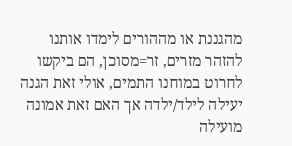מהגננת או מההורים לימדו אותנו להזהר מזרים, זר=מסוכן, הם ביקשו לחרוט במוחנו התמים, אולי זאת הגנה יעילה לילד/ילדה אך האם זאת אמונה מועילה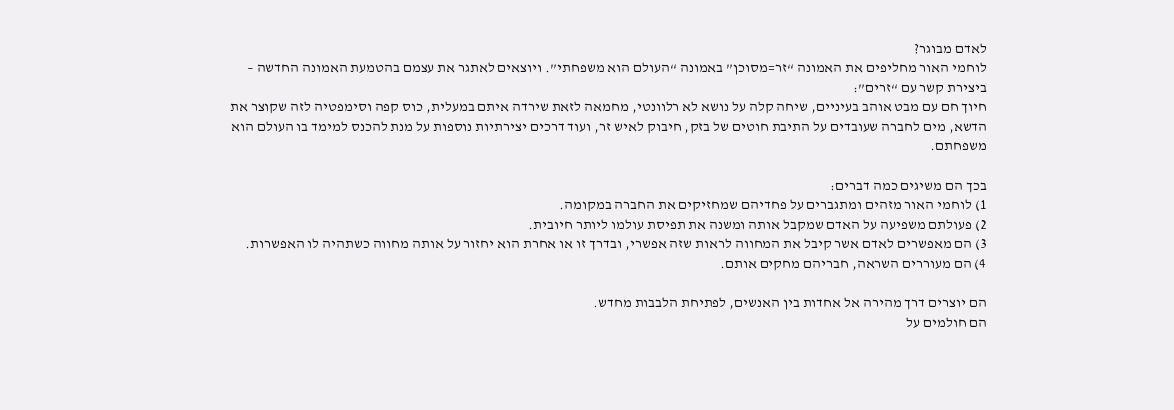לאדם מבוגר?
לוחמי האור מחליפים את האמונה “זר=מסוכן” באמונה “העולם הוא משפחתי”. ויוצאים לאתגר את עצמם בהטמעת האמונה החדשה – ביצירת קשר עם “זרים”:
חיוך חם עם מבט אוהב בעיניים, שיחה קלה על נושא לא רלוונטי, מחמאה לזאת שירדה איתם במעלית, כוס קפה וסימפטיה לזה שקוצר את הדשא, מים לחברה שעובדים על התיבת חוטים של בזק, חיבוק לאיש זר, ועוד דרכים יצירתיות נוספות על מנת להכנס למימד בו העולם הוא משפחתם.

בכך הם משיגים כמה דברים:
1) לוחמי האור מזהים ומתגברים על פחדיהם שמחזיקים את החברה במקומה.
2) פעולתם משפיעה על האדם שמקבל אותה ומשנה את תפיסת עולמו ליותר חיובית.
3) הם מאפשרים לאדם אשר קיבל את המחווה לראות שזה אפשרי, ובדרך זו או אחרת הוא יחזור על אותה מחווה כשתהיה לו האפשרות.
4) הם מעוררים השראה, חבריהם מחקים אותם.

הם יוצרים דרך מהירה אל אחדות בין האנשים, לפתיחת הלבבות מחדש.
הם חולמים על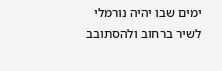ימים שבו יהיה נורמלי לשיר ברחוב ולהסתובב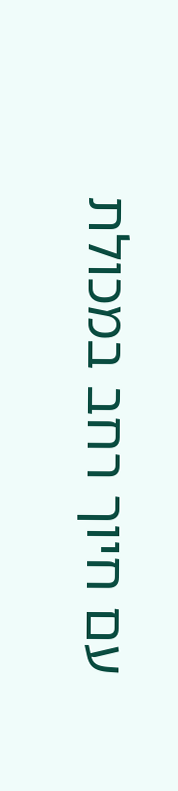עם חיוך רחב במכולת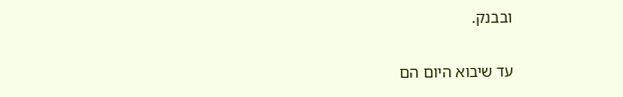ובבנק.

עד שיבוא היום הם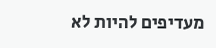מעדיפים להיות לא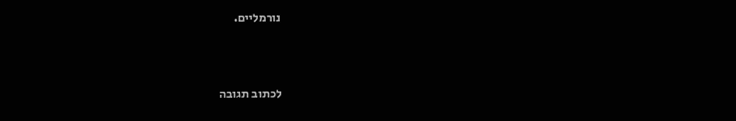נורמליים.



לכתוב תגובה